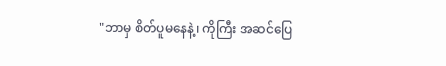"ဘာမှ စိတ်ပူမနေနဲ့၊ ကိုကြီး အဆင်ပြေ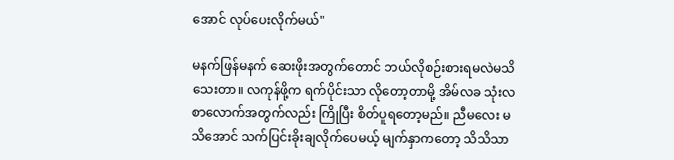အောင် လုပ်ပေးလိုက်မယ်"

မနက်ဖြန်မနက် ဆေးဖိုးအတွက်တောင် ဘယ်လိုစဉ်းစားရမလဲမသိသေးတာ။ လကုန်ဖို့က ရက်ပိုင်းသာ လိုတော့တာမို့ အိမ်လခ သုံးလစာလောက်အတွက်လည်း ကြိုပြီး စိတ်ပူရတော့မည်။ ညီမလေး မသိအောင် သက်ပြင်းခိုးချလိုက်ပေမယ့် မျက်နှာကတော့ သိသိသာ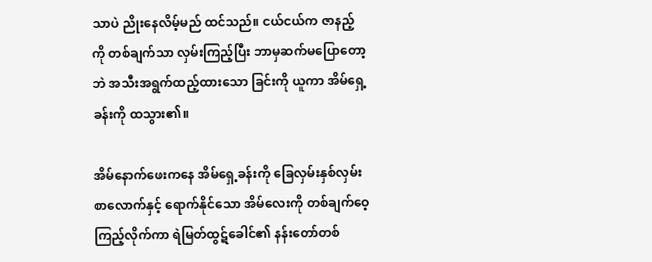သာပဲ ညိုးနေလိမ့်မည် ထင်သည်။ ငယ်ငယ်က ဇာနည့်ကို တစ်ချက်သာ လှမ်းကြည့်ပြီး ဘာမှဆက်မပြောတော့ဘဲ အသီးအရွက်ထည့်ထားသော ခြင်းကို ယူကာ အိမ်ရှေ့ခန်းကို ထသွား၏။

အိမ်နောက်ဖေးကနေ အိမ်ရှေ့ခန်းကို ခြေလှမ်းနှစ်လှမ်းစာလောက်နှင့် ရောက်နိုင်သော အိမ်လေးကို တစ်ချက်ဝေ့ကြည့်လိုက်ကာ ရဲမြတ်ထွဋ်ခေါင်၏ နန်းတော်တစ်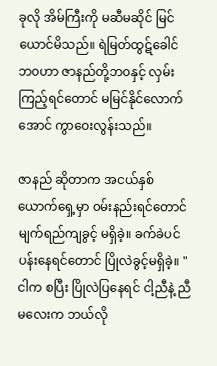ခုလို အိမ်ကြီးကို မဆီမဆိုင် မြင်ယောင်မိသည်။ ရဲမြတ်ထွဋ်ခေါင် ဘ၀ဟာ ဇာနည်တို့ဘ၀နှင့် လှမ်းကြည့်ရင်တောင် မမြင်နိုင်လောက်အောင် ကွာဝေးလွန်းသည်။

ဇာနည် ဆိုတာက အငယ်နှစ်ယောက်ရှေ့မှာ ၀မ်းနည်းရင်တောင် မျက်ရည်ကျခွင့် မရှိခဲ့။ ခက်ခဲပင်ပန်းနေရင်တောင် ပြိုလဲခွင့်မရှိခဲ့။ "ငါက စပြီး ပြိုလဲပြနေရင် ငါ့ညီနဲ့ ညီမလေးက ဘယ်လို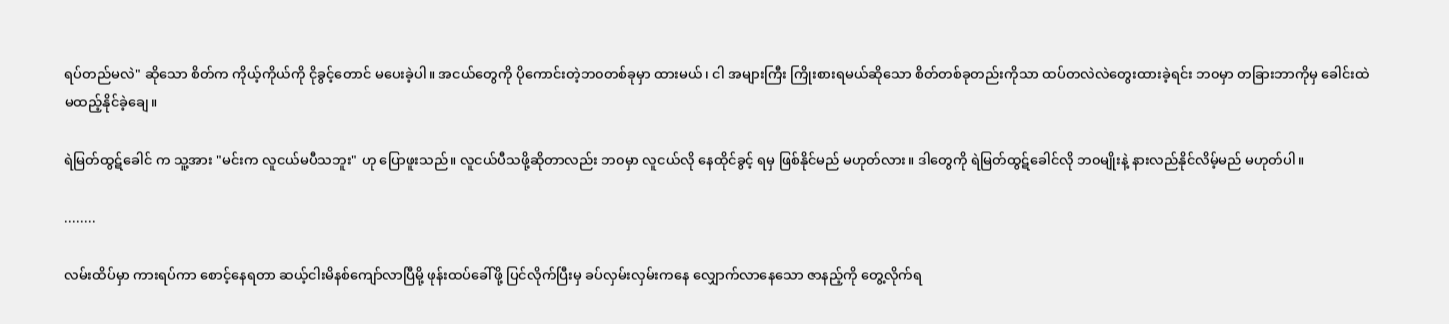ရပ်တည်မလဲ" ဆိုသော စိတ်က ကိုယ့်ကိုယ်ကို ငိုခွင့်တောင် မပေးခဲ့ပါ။ အငယ်တွေကို ပိုကောင်းတဲ့ဘ၀တစ်ခုမှာ ထားမယ်၊ ငါ အများကြီး ကြိုးစားရမယ်ဆိုသော စိတ်တစ်ခုတည်းကိုသာ ထပ်တလဲလဲတွေးထားခဲ့ရင်း ဘ၀မှာ တခြားဘာကိုမှ ခေါင်းထဲမထည့်နိုင်ခဲ့ချေ။

ရဲမြတ်ထွဋ်ခေါင် က သူ့အား "မင်းက လူငယ်မပီသဘူး" ဟု ပြောဖူးသည်။ လူငယ်ပီသဖို့ဆိုတာလည်း ဘ၀မှာ လူငယ်လို နေထိုင်ခွင့် ရမှ ဖြစ်နိုင်မည် မဟုတ်လား။ ဒါတွေကို ရဲမြတ်ထွဋ်ခေါင်လို ဘ၀မျိုးနဲ့ နားလည်နိုင်လိမ့်မည် မဟုတ်ပါ။

........

လမ်းထိပ်မှာ ကားရပ်ကာ စောင့်နေရတာ ဆယ့်ငါးမိနစ်ကျော်လာပြီမို့ ဖုန်းထပ်ခေါ်ဖို့ ပြင်လိုက်ပြီးမှ ခပ်လှမ်းလှမ်းကနေ လျှောက်လာနေသော ဇာနည့်ကို တွေ့လိုက်ရ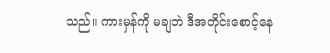သည်။ ကားမှန်ကို မချဘဲ ဒီအတိုင်းစောင့်နေ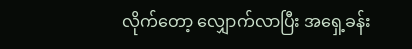လိုက်တော့ လျှောက်လာပြီး အရှေ့ခန်း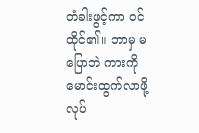တံခါးဖွင့်ကာ ၀င်ထိုင်၏။ ဘာမှ မပြောဘဲ ကားကို မောင်းထွက်လာဖို့ လုပ်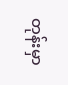တုန်းမှာ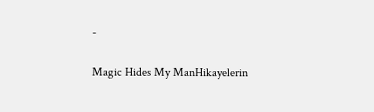-

Magic Hides My ManHikayelerin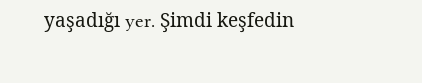yaşadığı yer. Şimdi keşfedin